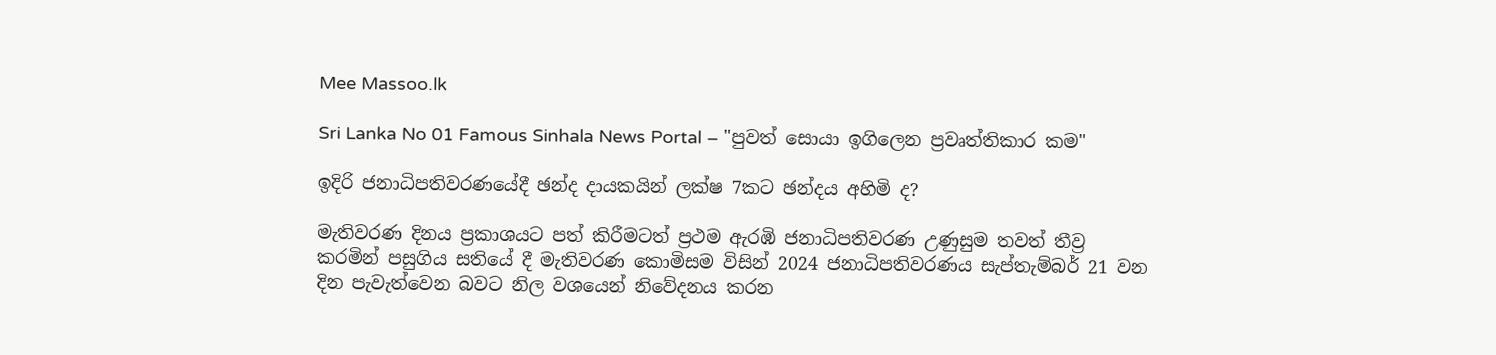Mee Massoo.lk

Sri Lanka No 01 Famous Sinhala News Portal – "පුවත් සොයා ඉගිලෙන ප්‍රවෘත්තිකාර කම"

ඉදිරි ජනාධිපතිවරණයේදී ඡන්ද දායකයින් ලක්ෂ 7කට ඡන්දය අහිමි ද?

මැතිවරණ දිනය ප්‍රකාශයට පත් කිරීමටත් ප්‍රථම ඇරඹි ජනාධිපතිවරණ උණුසුම තවත් තීව්‍ර කරමින් පසුගිය සතියේ දී මැතිවරණ කොමිසම විසින් 2024 ජනාධිපතිවරණය සැප්තැම්බර් 21 වන දින පැවැත්වෙන බවට නිල වශයෙන් නිවේදනය කරන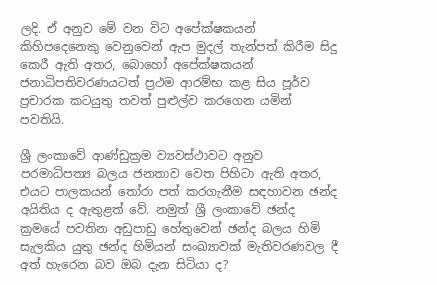ලදි. ඒ අනුව මේ වන විට අපේක්ෂකයන් කිහිපදෙනෙකු වෙනුවෙන් ඇප මුදල් තැන්පත් කිරීම සිදු කෙරී ඇති අතර, බොහෝ අපේක්ෂකයන් ජනාධිපතිවරණයටත් ප්‍රථම ආරම්භ කළ සිය පූර්ව ප්‍රචාරක කටයුතු තවත් පුළුල්ව කරගෙන යමින් පවතියි.

ශ්‍රී ලංකාවේ ආණ්ඩුක්‍රම ව්‍යවස්ථාවට අනුව පරමාධිපත්‍ය බලය ජනතාව වෙත පිහිටා ඇති අතර, එයට පාලකයන් තෝරා පත් කරගැනීම සඳහාවන ඡන්ද අයිතිය ද ඇතුළත් වේ. නමුත් ශ්‍රී ලංකාවේ ඡන්ද ක්‍රමයේ පවතින අඩුපාඩු හේතුවෙන් ඡන්ද බලය හිමි සැලකිය යුතු ඡන්ද හිමියන් සංඛ්‍යාවක් මැතිවරණවල දී අත් හැරෙන බව ඔබ දැන සිටියා ද?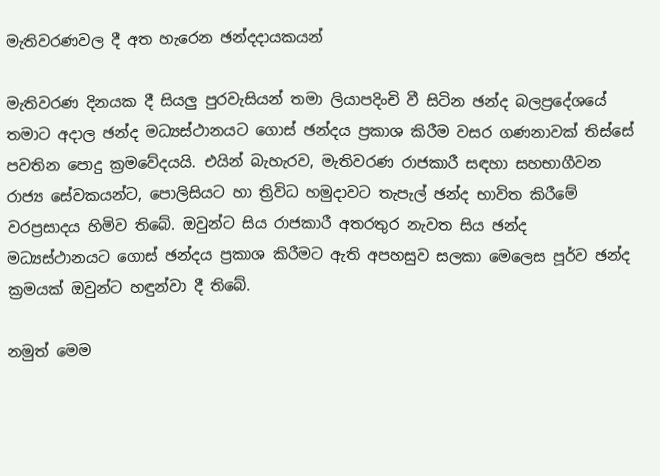මැතිවරණවල දී අත හැරෙන ඡන්දදායකයන්

මැතිවරණ දිනයක දී සියලු පුරවැසියන් තමා ලියාපදිංචි වී සිටින ඡන්ද බලප්‍රදේශයේ තමාට අදාල ඡන්ද මධ්‍යස්ථානයට ගොස් ඡන්දය ප්‍රකාශ කිරීම වසර ගණනාවක් තිස්සේ පවතින පොදු ක්‍රමවේදයයි. එයින් බැහැරව, මැතිවරණ රාජකාරී සඳහා සහභාගීවන රාජ්‍ය සේවකයන්ට, පොලිසියට හා ත්‍රිවිධ හමුදාවට තැපැල් ඡන්ද භාවිත කිරීමේ වරප්‍රසාදය හිමිව තිබේ. ඔවුන්ට සිය රාජකාරී අතරතුර නැවත සිය ඡන්ද මධ්‍යස්ථානයට ගොස් ඡන්දය ප්‍රකාශ කිරීමට ඇති අපහසුව සලකා මෙලෙස පූර්ව ඡන්ද ක්‍රමයක් ඔවුන්ට හඳුන්වා දී තිබේ.

නමුත් මෙම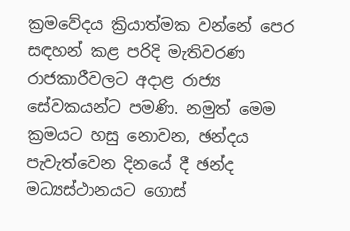ක්‍රමවේදය ක්‍රියාත්මක වන්නේ පෙර සඳහන් කළ පරිදි මැතිවරණ රාජකාරීවලට අදාළ රාජ්‍ය සේවකයන්ට පමණි. නමුත් මෙම ක්‍රමයට හසු නොවන, ඡන්දය පැවැත්වෙන දිනයේ දී ඡන්ද මධ්‍යස්ථානයට ගොස්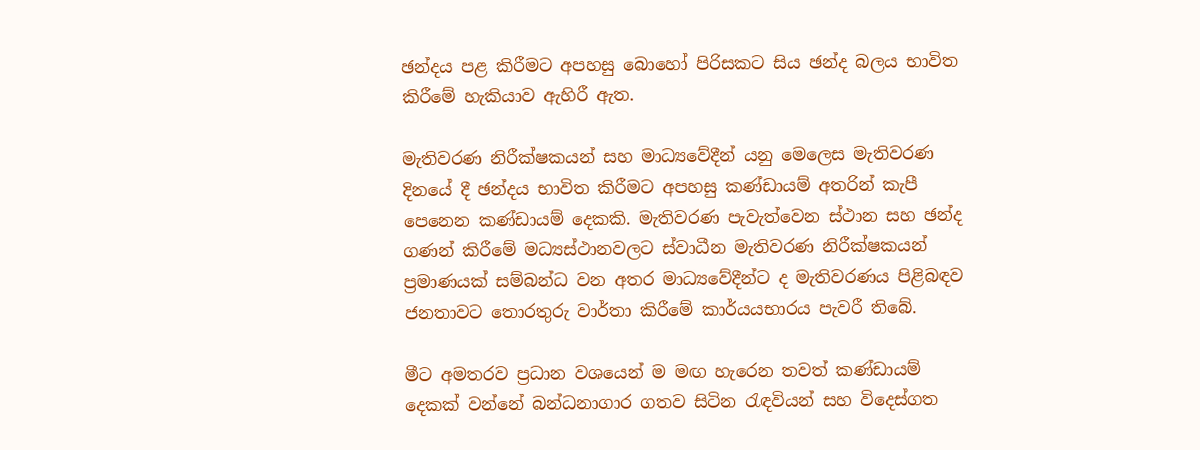ඡන්දය පළ කිරීමට අපහසු බොහෝ පිරිසකට සිය ඡන්ද බලය භාවිත කිරීමේ හැකියාව ඇහිරී ඇත.

මැතිවරණ නිරීක්ෂකයන් සහ මාධ්‍යවේදීන් යනු මෙලෙස මැතිවරණ දිනයේ දී ඡන්දය භාවිත කිරීමට අපහසු කණ්ඩායම් අතරින් කැපී පෙනෙන කණ්ඩායම් දෙකකි. මැතිවරණ පැවැත්වෙන ස්ථාන සහ ඡන්ද ගණන් කිරීමේ මධ්‍යස්ථානවලට ස්වාධීන මැතිවරණ නිරීක්ෂකයන් ප්‍රමාණයක් සම්බන්ධ වන අතර මාධ්‍යවේදීන්ට ද මැතිවරණය පිළිබඳව ජනතාවට තොරතුරු වාර්තා කිරීමේ කාර්යයභාරය පැවරී තිබේ.

මීට අමතරව ප්‍රධාන වශයෙන් ම මඟ හැරෙන තවත් කණ්ඩායම් දෙකක් වන්නේ බන්ධනාගාර ගතව සිටින රැඳවියන් සහ විදෙස්ගත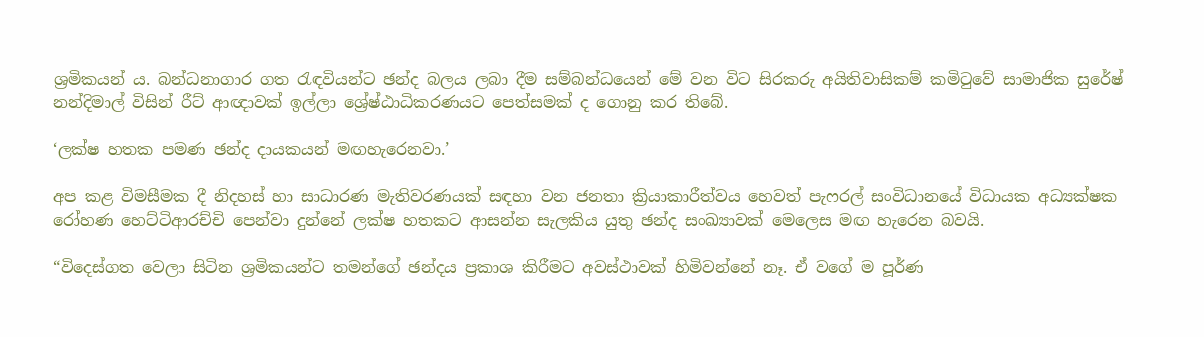ශ්‍රමිකයන් ය. බන්ධනාගාර ගත රැඳවියන්ට ඡන්ද බලය ලබා දීම සම්බන්ධයෙන් මේ වන විට සිරකරු අයිතිවාසිකම් කමිටුවේ සාමාජික සුරේෂ් නන්දිමාල් විසින් රීට් ආඥාවක් ඉල්ලා ශ්‍රේෂ්ඨාධිකරණයට පෙත්සමක් ද ගොනු කර තිබේ.

‘ලක්ෂ හතක පමණ ඡන්ද දායකයන් මඟහැරෙනවා.’

අප කළ විමසීමක දී නිදහස් හා සාධාරණ මැතිවරණයක් සඳහා වන ජනතා ක්‍රියාකාරීත්වය හෙවත් පැෆරල් සංවිධානයේ විධායක අධ්‍යක්ෂක රෝහණ හෙට්ටිආරච්චි පෙන්වා දුන්නේ ලක්ෂ හතකට ආසන්න සැලකිය යුතු ඡන්ද සංඛ්‍යාවක් මෙලෙස මඟ හැරෙන බවයි.

“විදෙස්ගත වෙලා සිටින ශ්‍රමිකයන්ට තමන්ගේ ඡන්දය ප්‍රකාශ කිරීමට අවස්ථාවක් හිමිවන්නේ නෑ. ඒ වගේ ම පූර්ණ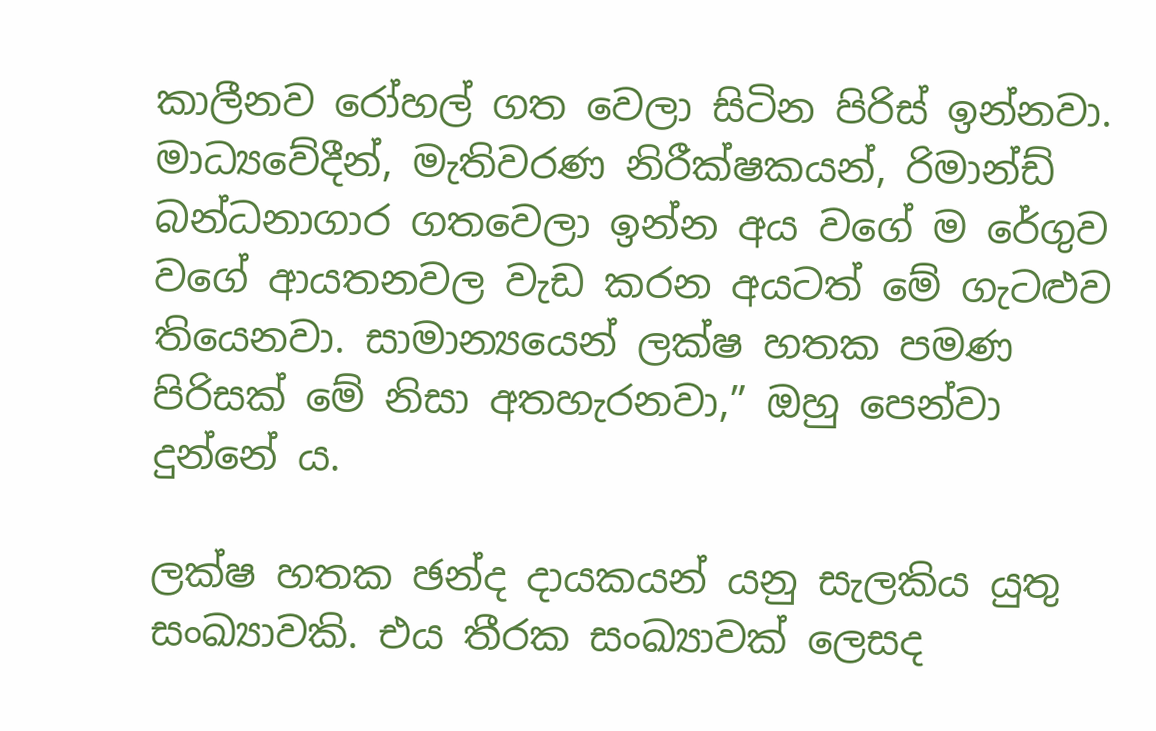කාලීනව රෝහල් ගත වෙලා සිටින පිරිස් ඉන්නවා. මාධ්‍යවේදීන්, මැතිවරණ නිරීක්ෂකයන්, රිමාන්ඩ් බන්ධනාගාර ගතවෙලා ඉන්න අය වගේ ම රේගුව වගේ ආයතනවල වැඩ කරන අයටත් මේ ගැටළුව තියෙනවා. සාමාන්‍යයෙන් ලක්ෂ හතක පමණ පිරිසක් මේ නිසා අතහැරනවා,” ඔහු පෙන්වා දුන්නේ ය.

ලක්ෂ හතක ඡන්ද දායකයන් යනු සැලකිය යුතු සංඛ්‍යාවකි. එය තීරක සංඛ්‍යාවක් ලෙසද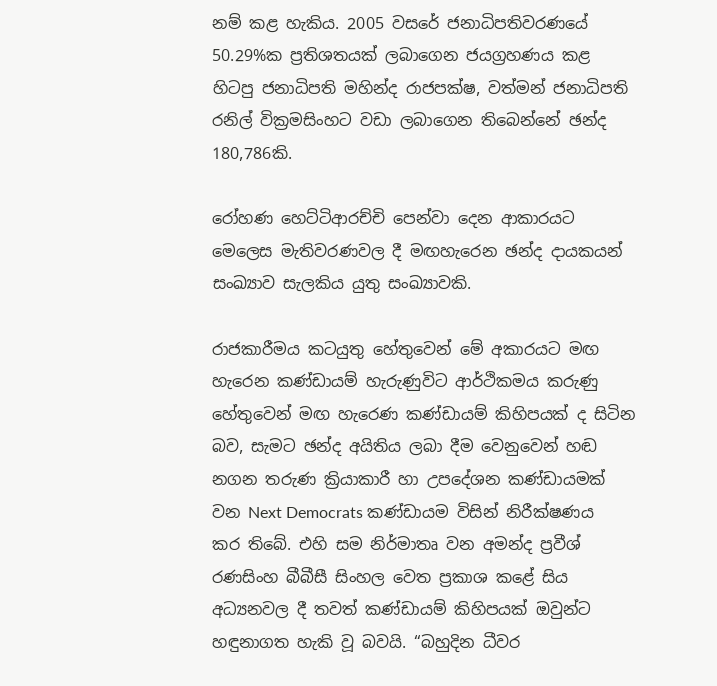නම් කළ හැකිය. 2005 වසරේ ජනාධිපතිවරණයේ 50.29%ක ප්‍රතිශතයක් ලබාගෙන ජයග්‍රහණය කළ හිටපු ජනාධිපති මහින්ද රාජපක්ෂ, වත්මන් ජනාධිපති රනිල් වික්‍රමසිංහට වඩා ලබාගෙන තිබෙන්නේ ඡන්ද 180,786කි.

රෝහණ හෙට්ටිආරච්චි පෙන්වා දෙන ආකාරයට මෙලෙස මැතිවරණවල දී මඟහැරෙන ඡන්ද දායකයන් සංඛ්‍යාව සැලකිය යුතු සංඛ්‍යාවකි.

රාජකාරීමය කටයුතු හේතුවෙන් මේ අකාරයට මඟ හැරෙන කණ්ඩායම් හැරුණුවිට ආර්ථිකමය කරුණු හේතුවෙන් මඟ හැරෙණ කණ්ඩායම් කිහිපයක් ද සිටින බව, සැමට ඡන්ද අයිතිය ලබා දීම වෙනුවෙන් හඬ නගන තරුණ ක්‍රියාකාරී හා උපදේශන කණ්ඩායමක් වන Next Democrats කණ්ඩායම විසින් නිරීක්ෂණය කර තිබේ. එහි සම නිර්මාතෘ වන අමන්ද ප්‍රවීශ් රණසිංහ බීබීසී සිංහල වෙත ප්‍රකාශ කළේ සිය අධ්‍යනවල දී තවත් කණ්ඩායම් කිහිපයක් ඔවුන්ට හඳුනාගත හැකි වූ බවයි. “බහුදින ධීවර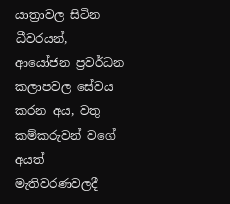යාත්‍රාවල සිටින ධීවරයන්, ආයෝජන ප්‍රවර්ධන කලාපවල සේවය කරන අය, වතු කම්කරුවන් වගේ අයත් මැතිවරණවලදී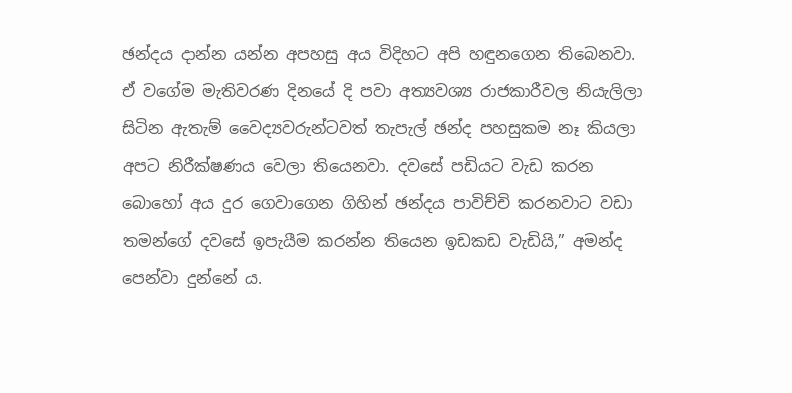ඡන්දය දාන්න යන්න අපහසු අය විදිහට අපි හඳුනගෙන තිබෙනවා. ඒ වගේම මැතිවරණ දිනයේ දි පවා අත්‍යවශ්‍ය රාජකාරීවල නියැලිලා සිටින ඇතැම් වෛද්‍යවරුන්ටවත් තැපැල් ඡන්ද පහසුකම නෑ කියලා අපට නිරීක්ෂණය වෙලා තියෙනවා. දවසේ පඩියට වැඩ කරන බොහෝ අය දුර ගෙවාගෙන ගිහින් ඡන්දය පාවිච්චි කරනවාට වඩා තමන්ගේ දවසේ ඉපැයීම කරන්න තියෙන ඉඩකඩ වැඩියි,” අමන්ද පෙන්වා දුන්නේ ය.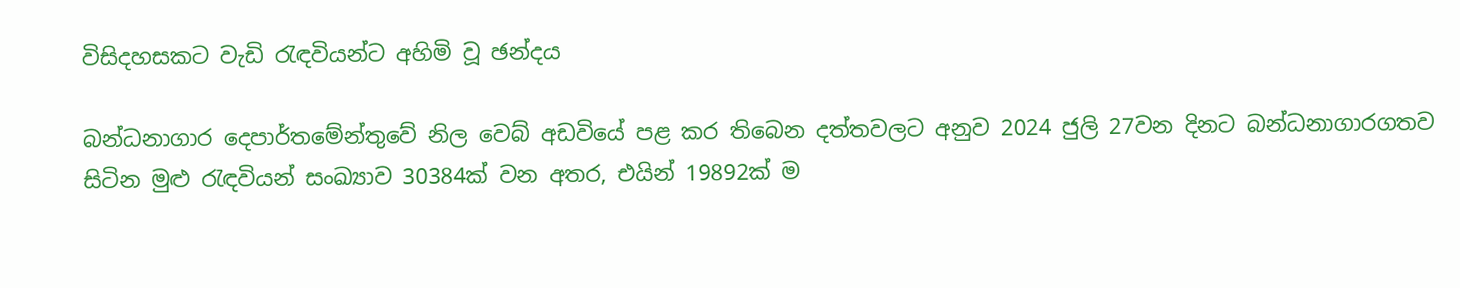විසිදහසකට වැඩි රැඳවියන්ට අහිමි වූ ඡන්දය

බන්ධනාගාර දෙපාර්තමේන්තුවේ නිල වෙබ් අඩවියේ පළ කර තිබෙන දත්තවලට අනුව 2024 ජුලි 27වන දිනට බන්ධනාගාරගතව සිටින මුළු රැඳවියන් සංඛ්‍යාව 30384ක් වන අතර, එයින් 19892ක් ම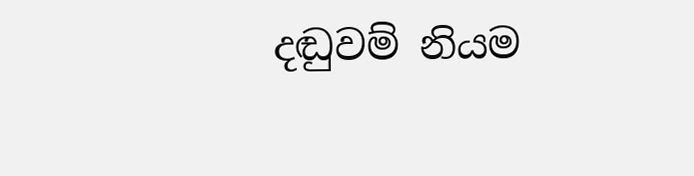දඬුවම් නියම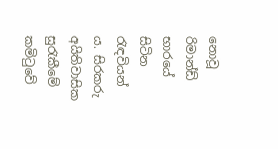නොවූ රිමාන්ඩ් භාරයේ සිටින රැඳවියන් ය. සිරකරු අයිතිවාසික සුරැකීමේ කමිටුවේ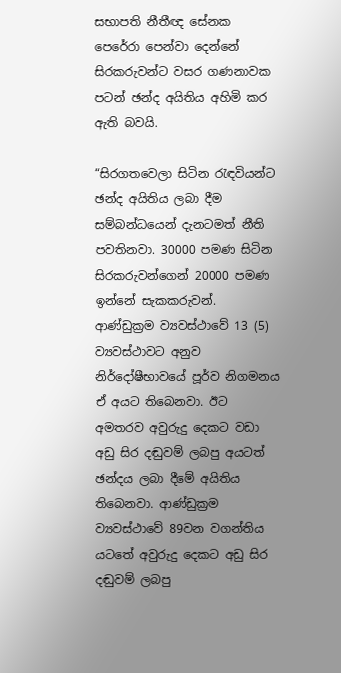සභාපති නීතීඥ සේනක පෙරේරා පෙන්වා දෙන්නේ සිරකරුවන්ට වසර ගණනාවක පටන් ඡන්ද අයිතිය අහිමි කර ඇති බවයි.

“සිරගතවෙලා සිටින රැඳවියන්ට ඡන්ද අයිතිය ලබා දීම සම්බන්ධයෙන් දැනටමත් නීති පවතිනවා. 30000 පමණ සිටින සිරකරුවන්ගෙන් 20000 පමණ ඉන්නේ සැකකරුවන්. ආණ්ඩුක්‍රම ව්‍යවස්ථාවේ 13 (5) ව්‍යවස්ථාවට අනුව නිර්දෝෂීභාවයේ පූර්ව නිගමනය ඒ අයට තිබෙනවා. ඊට අමතරව අවුරුදු දෙකට වඩා අඩු සිර දඬුවම් ලබපු අයටත් ඡන්දය ලබා දීමේ අයිතිය තිබෙනවා. ආණ්ඩුක්‍රම ව්‍යවස්ථාවේ 89වන වගන්තිය යටතේ අවුරුදු දෙකට අඩු සිර දඬුවම් ලබපු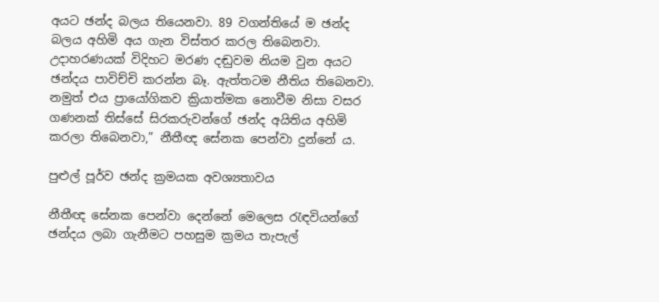අයට ඡන්ද බලය තියෙනවා. 89 වගන්තියේ ම ඡන්ද බලය අහිමි අය ගැන විස්තර කරල තිබෙනවා. උදාහරණයක් විදිහට මරණ දඬුවම නියම වුන අයට ඡන්දය පාවිච්චි කරන්න බෑ. ඇත්තටම නීතිය තිබෙනවා. නමුත් එය ප්‍රායෝගිකව ක්‍රියාත්මක නොවීම නිසා වසර ගණනක් තිස්සේ සිරකරුවන්ගේ ඡන්ද අයිතිය අහිමි කරලා තිබෙනවා,” නීතීඥ සේනක පෙන්වා දුන්නේ ය.

පුළුල් පූර්ව ඡන්ද ක්‍රමයක අවශ්‍යතාවය

නීතීඥ සේනක පෙන්වා දෙන්නේ මෙලෙස රැඳවියන්ගේ ඡන්දය ලබා ගැනීමට පහසුම ක්‍රමය තැපැල්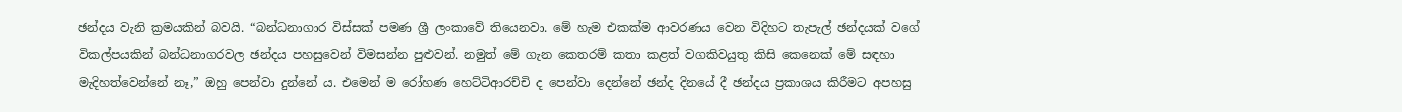ඡන්දය වැනි ක්‍රමයකින් බවයි. “බන්ධනාගාර විස්සක් පමණ ශ්‍රී ලංකාවේ තියෙනවා. මේ හැම එකක්ම ආවරණය වෙන විදිහට තැපැල් ඡන්දයක් වගේ විකල්පයකින් බන්ධනාගරවල ඡන්දය පහසුවෙන් විමසන්න පුළුවන්. නමුත් මේ ගැන කෙතරම් කතා කළත් වගකිවයුතු කිසි කෙනෙක් මේ සඳහා මැදිහත්වෙන්නේ නෑ,” ඔහු පෙන්වා දුන්නේ ය. එමෙන් ම රෝහණ හෙට්ටිආරච්චි ද පෙන්වා දෙන්නේ ඡන්ද දිනයේ දී ඡන්දය ප්‍රකාශය කිරීමට අපහසු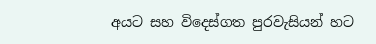අයට සහ විදෙස්ගත පුරවැසියන් හට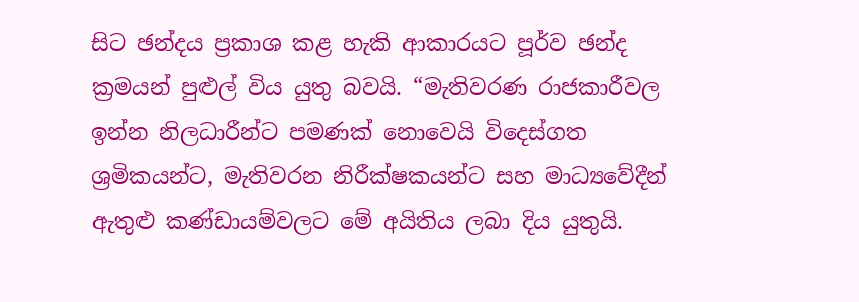සිට ඡන්දය ප්‍රකාශ කළ හැකි ආකාරයට පූර්ව ඡන්ද ක්‍රමයන් පුළුල් විය යුතු බවයි. “මැතිවරණ රාජකාරීවල ඉන්න නිලධාරීන්ට පමණක් නොවෙයි විදෙස්ගත ශ්‍රමිකයන්ට, මැතිවරන නිරීක්ෂකයන්ට සහ මාධ්‍යවේදීන් ඇතුළු කණ්ඩායම්වලට මේ අයිතිය ලබා දිය යුතුයි.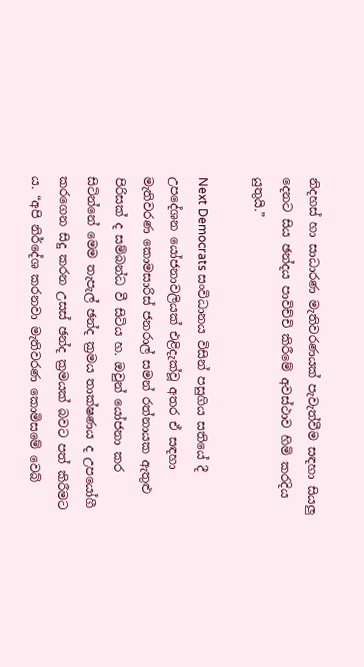නිදහස් හා සාධාරණ මැතිවරණයක් පැවැත්වීම සඳහා සියලු දෙනට සිය ඡන්දය පාවිච්චි කිරීමේ අවස්ථාව හිමි කරදිය යුතුයි.”

Next Democrats සංවිධානය විසින් පසුගිය සතියේ දී උපදේශන යෝජනාවලියක් එළිදැක්වූ අතර ඒ සඳහා මැතිවරණ කොමසාරිස් ජනරාල් සමන් රත්නායක ඇතුළු පිරිසක් ද සම්බන්ධ වී සිටිය හ. ඔවුන් යෝජනා කර සිටින්නේ මෙම තැපැල් ඡන්ද ක්‍රමය තාක්ෂණය ද උපයෝගී කරගෙන සිදු කරන උසස් ඡන්ද ක්‍රමයක් බවට පත් කිරීමට ය. “අපි නිර්දේශ කරනවා මැතිවරණ කොමිසමේ වෙබ්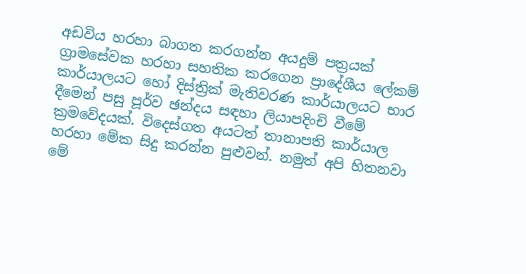අඩවිය හරහා බාගත කරගන්න අයදුම් පත්‍රයක් ග්‍රාමසේවක හරහා සහතික කරගෙන ප්‍රාදේශීය ලේකම් කාර්යාලයට හෝ දිස්ත්‍රික් මැතිවරණ කාර්යාලයට භාර දීමෙන් පසු පූර්ව ඡන්දය සඳහා ලියාපදිංචි වීමේ ක්‍රමවේදයක්. විදෙස්ගත අයටත් තානාපති කාර්යාල හරහා මේක සිදු කරන්න පුළුවන්. නමුත් අපි හිතනවා මේ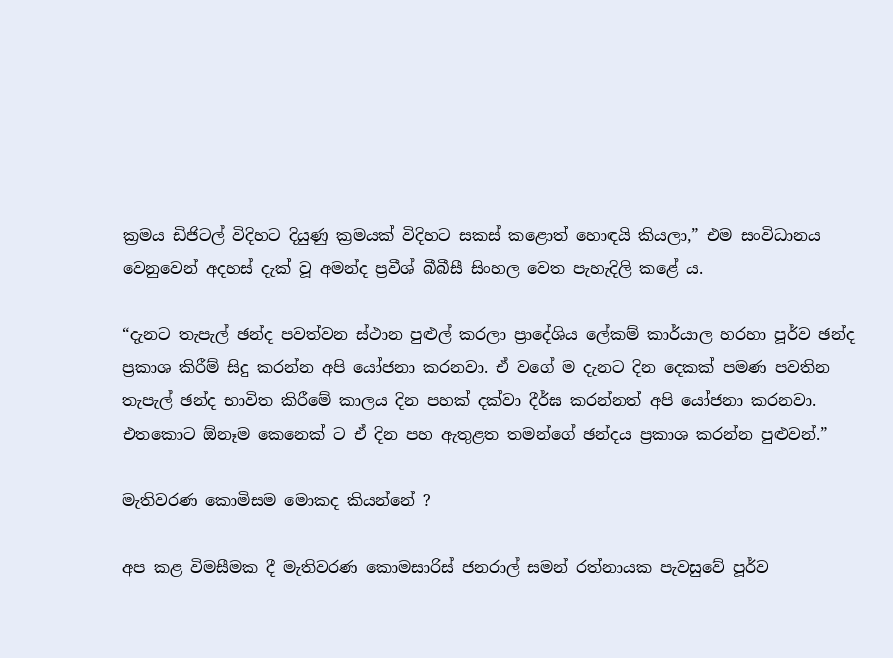ක්‍රමය ඩිජිටල් විදිහට දියුණු ක්‍රමයක් විදිහට සකස් කළොත් හොඳයි කියලා,” එම සංවිධානය වෙනුවෙන් අදහස් දැක් වූ අමන්ද ප්‍රවීශ් බීබීසී සිංහල වෙත පැහැදිලි කළේ ය.

“දැනට තැපැල් ඡන්ද පවත්වන ස්ථාන පුළුල් කරලා ප්‍රාදේශිය ලේකම් කාර්යාල හරහා පූර්ව ඡන්ද ප්‍රකාශ කිරීම් සිදු කරන්න අපි යෝජනා කරනවා. ඒ වගේ ම දැනට දින දෙකක් පමණ පවතින තැපැල් ඡන්ද භාවිත කිරීමේ කාලය දින පහක් දක්වා දීර්ඝ කරන්නත් අපි යෝජනා කරනවා. එතකොට ඕනෑම කෙනෙක් ට ඒ දින පහ ඇතුළත තමන්ගේ ඡන්දය ප්‍රකාශ කරන්න පුළුවන්.”

මැතිවරණ කොමිසම මොකද කියන්නේ ?

අප කළ විමසීමක දී මැතිවරණ කොමසාරිස් ජනරාල් සමන් රත්නායක පැවසුවේ පූර්ව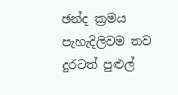ඡන්ද ක්‍රමය පැහැදිලිවම තව දුරටත් පුළුල්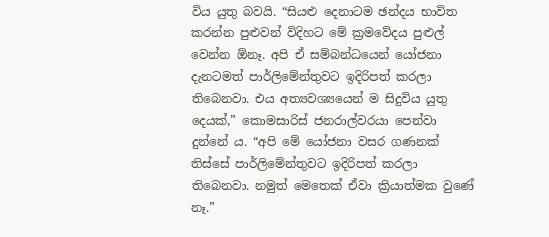විය යුතු බවයි. “සියළු දෙනාටම ඡන්දය භාවිත කරන්න පුළුවන් විදිහට මේ ක්‍රමවේදය පුළුල් වෙන්න ඕනෑ. අපි ඒ සම්බන්ධයෙන් යෝජනා දැනටමත් පාර්ලිමේන්තුවට ඉදිරිපත් කරලා තිබෙනවා. එය අත්‍යවශ්‍යයෙන් ම සිදුවිය යුතු දෙයක්,” කොමසාරිස් ජනරාල්වරයා පෙන්වා දුන්නේ ය. “අපි මේ යෝජනා වසර ගණනක් තිස්සේ පාර්ලිමේන්තුවට ඉදිරිපත් කරලා තිබෙනවා. නමුත් මෙතෙක් ඒවා ක්‍රියාත්මක වුණේ නෑ.”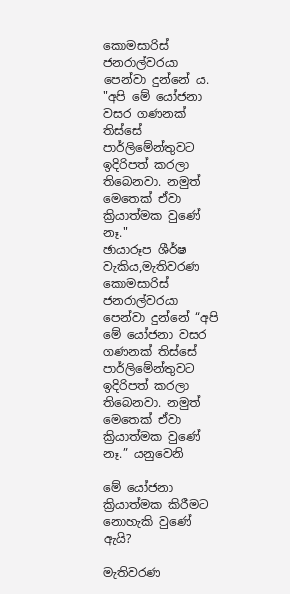කොමසාරිස් ජනරාල්වරයා පෙන්වා දුන්නේ ය. "අපි මේ යෝජනා වසර ගණනක් තිස්සේ පාර්ලිමේන්තුවට ඉදිරිපත් කරලා තිබෙනවා. නමුත් මෙතෙක් ඒවා ක්‍රියාත්මක වුණේ නෑ."
ඡායාරූප ශීර්ෂ වැකිය,මැතිවරණ කොමසාරිස් ජනරාල්වරයා පෙන්වා දුන්නේ “අපි මේ යෝජනා වසර ගණනක් තිස්සේ පාර්ලිමේන්තුවට ඉදිරිපත් කරලා තිබෙනවා. නමුත් මෙතෙක් ඒවා ක්‍රියාත්මක වුණේ නෑ.” යනුවෙනි

මේ යෝජනා ක්‍රියාත්මක කිරීමට නොහැකි වුණේ ඇයි?

මැතිවරණ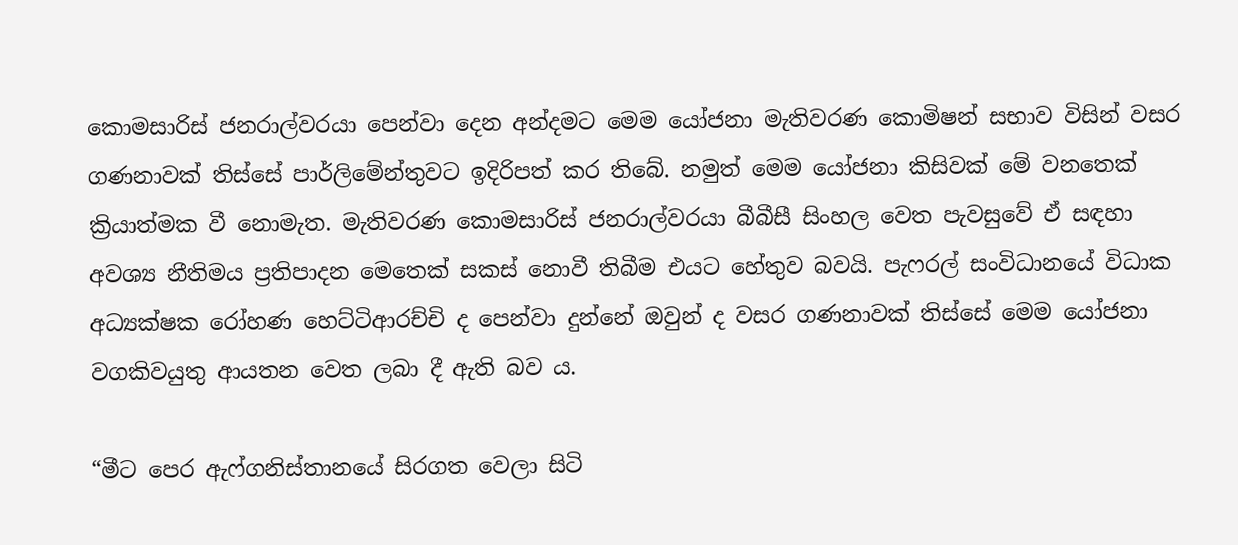කොමසාරිස් ජනරාල්වරයා පෙන්වා දෙන අන්දමට මෙම යෝජනා මැතිවරණ කොමිෂන් සභාව විසින් වසර ගණනාවක් තිස්සේ පාර්ලිමේන්තුවට ඉදිරිපත් කර තිබේ. නමුත් මෙම යෝජනා කිසිවක් මේ වනතෙක් ක්‍රියාත්මක වී නොමැත. මැතිවරණ කොමසාරිස් ජනරාල්වරයා බීබීසී සිංහල වෙත පැවසුවේ ඒ සඳහා අවශ්‍ය නීතිමය ප්‍රතිපාදන මෙතෙක් සකස් නොවී තිබීම එයට හේතුව බවයි. පැෆරල් සංවිධානයේ විධාක අධ්‍යක්ෂක රෝහණ හෙට්ටිආරච්චි ද පෙන්වා දුන්නේ ඔවුන් ද වසර ගණනාවක් තිස්සේ මෙම යෝජනා වගකිවයුතු ආයතන වෙත ලබා දී ඇති බව ය.

“මීට පෙර ඇෆ්ගනිස්තානයේ සිරගත වෙලා සිටි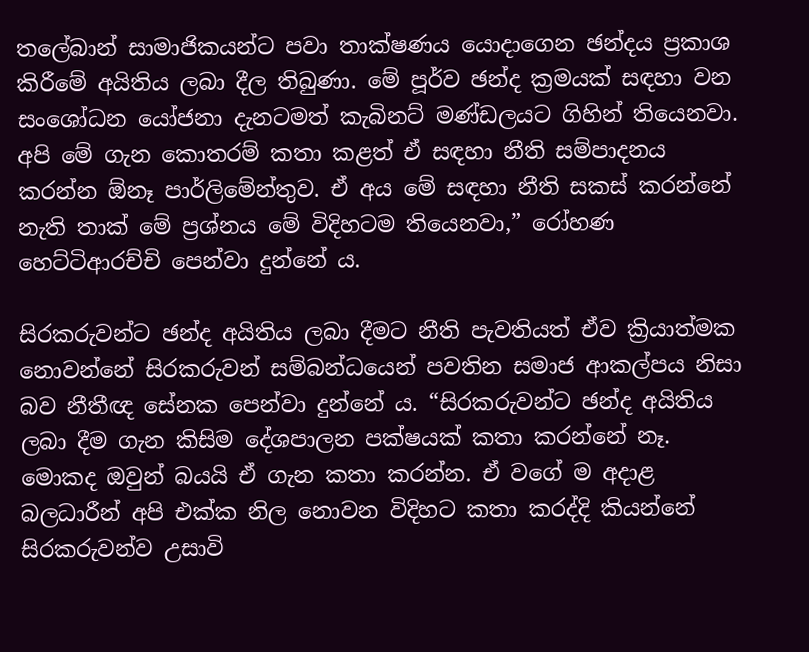තලේබාන් සාමාජිකයන්ට පවා තාක්ෂණය යොදාගෙන ඡන්දය ප්‍රකාශ කිරීමේ අයිතිය ලබා දීල තිබුණා. මේ පූර්ව ඡන්ද ක්‍රමයක් සඳහා වන සංශෝධන යෝජනා දැනටමත් කැබිනට් මණ්ඩලයට ගිහින් තියෙනවා. අපි මේ ගැන කොතරම් කතා කළත් ඒ සඳහා නීති සම්පාදනය කරන්න ඕනෑ පාර්ලිමේන්තුව. ඒ අය මේ සඳහා නීති සකස් කරන්නේ නැති තාක් මේ ප්‍රශ්නය මේ විදිහටම තියෙනවා,” රෝහණ හෙට්ටිආරච්චි පෙන්වා දුන්නේ ය.

සිරකරුවන්ට ඡන්ද අයිතිය ලබා දීමට නීති පැවතියත් ඒව ක්‍රියාත්මක නොවන්නේ සිරකරුවන් සම්බන්ධයෙන් පවතින සමාජ ආකල්පය නිසා බව නීතීඥ සේනක පෙන්වා දුන්නේ ය. “සිරකරුවන්ට ඡන්ද අයිතිය ලබා දීම ගැන කිසිම දේශපාලන පක්ෂයක් කතා කරන්නේ නෑ. මොකද ඔවුන් බයයි ඒ ගැන කතා කරන්න. ඒ වගේ ම අදාළ බලධාරීන් අපි එක්ක නිල නොවන විදිහට කතා කරද්දි කියන්නේ සිරකරුවන්ව උසාවි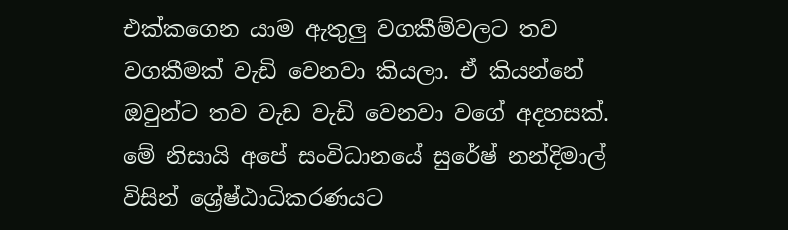එක්කගෙන යාම ඇතුලු වගකීම්වලට තව වගකීමක් වැඩි වෙනවා කියලා. ඒ කියන්නේ ඔවුන්ට තව වැඩ වැඩි වෙනවා වගේ අදහසක්. මේ නිසායි අපේ සංවිධානයේ සුරේෂ් නන්දිමාල් විසින් ශ්‍රේෂ්ඨාධිකරණයට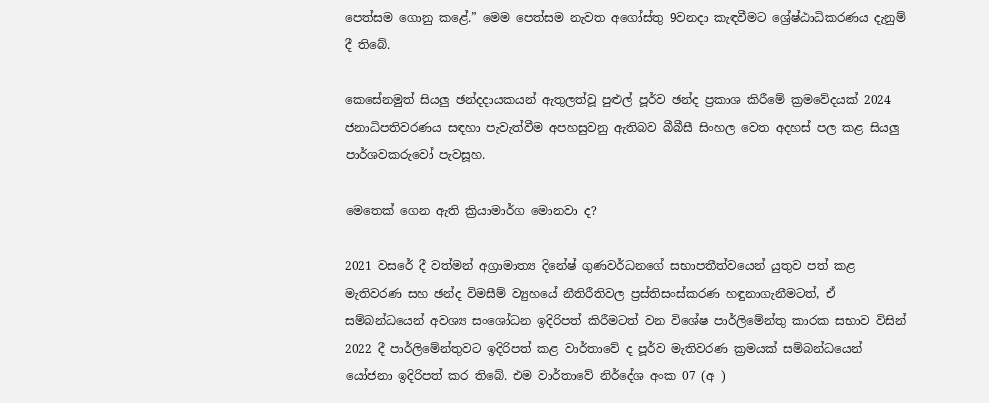පෙත්සම ගොනු කළේ.” මෙම පෙත්සම නැවත අගෝස්තු 9වනදා කැඳවීමට ශ්‍රේෂ්ඨාධිකරණය දැනුම් දී තිබේ.

කෙසේනමුත් සියලු ඡන්දදායකයන් ඇතුලත්වූ පුළුල් පූර්ව ඡන්ද ප්‍රකාශ කිරීමේ ක්‍රමවේදයක් 2024 ජනාධිපතිවරණය සඳහා පැවැත්වීම අපහසුවනු ඇතිබව බීබීසී සිංහල වෙත අදහස් පල කළ සියලු පාර්ශවකරුවෝ පැවසූහ.

මෙතෙක් ගෙන ඇති ක්‍රියාමාර්ග මොනවා ද?

2021 වසරේ දී වත්මන් අග්‍රාමාත්‍ය දිනේෂ් ගුණවර්ධනගේ සභාපතීත්වයෙන් යුතුව පත් කළ මැතිවරණ සහ ඡන්ද විමසීම් ව්‍යුහයේ නීතිරීතිවල ප්‍රස්තිසංස්කරණ හඳුනාගැනීමටත්, ඒ සම්බන්ධයෙන් අවශ්‍ය සංශෝධන ඉදිරිපත් කිරීමටත් වන විශේෂ පාර්ලිමේන්තු කාරක සභාව විසින් 2022 දී පාර්ලිමේන්තුවට ඉදිරිපත් කළ වාර්තාවේ ද පූර්ව මැතිවරණ ක්‍රමයක් සම්බන්ධයෙන් යෝජනා ඉදිරිපත් කර තිබේ. එම වාර්තාවේ නිර්දේශ අංක 07 (අ )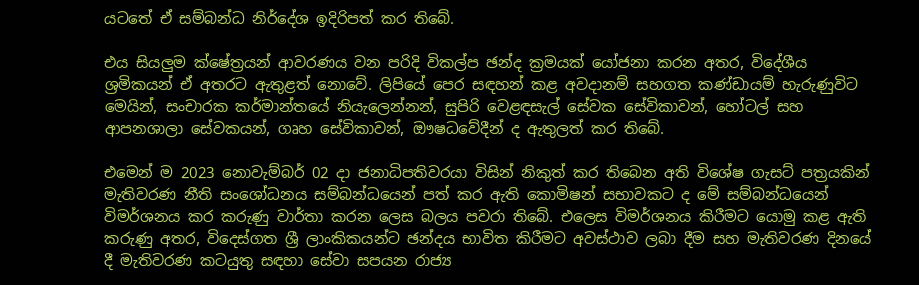යටතේ ඒ සම්බන්ධ නිර්දේශ ඉදිරිපත් කර තිබේ.

එය සියලුම ක්ෂේත්‍රයන් ආවරණය වන පරිදි විකල්ප ඡන්ද ක්‍රමයක් යෝජනා කරන අතර, විදේශීය ශ්‍රමිකයන් ඒ අතරට ඇතුළත් නොවේ. ලිපියේ පෙර සඳහන් කළ අවදානම් සහගත කණ්ඩායම් හැරුණුවිට මෙයින්, සංචාරක කර්මාන්තයේ නියැලෙන්නන්, සුපිරි වෙළඳසැල් සේවක සේවිකාවන්, හෝටල් සහ ආපනශාලා සේවකයන්, ගෘහ සේවිකාවන්, ඖෂධවේදීන් ද ඇතුලත් කර තිබේ.

එමෙන් ම 2023 නොවැම්බර් 02 දා ජනාධිපතිවරයා විසින් නිකුත් කර තිබෙන අති විශේෂ ගැසට් පත්‍රයකින් මැතිවරණ නීති සංශෝධනය සම්බන්ධයෙන් පත් කර ඇති කොමිෂන් සභාවකට ද මේ සම්බන්ධයෙන් විමර්ශනය කර කරුණු වාර්තා කරන ලෙස බලය පවරා තිබේ. එලෙස විමර්ශනය කිරීමට යොමු කළ ඇති කරුණු අතර, විදෙස්ගත ශ්‍රී ලාංකිකයන්ට ඡන්දය භාවිත කිරීමට අවස්ථාව ලබා දීම සහ මැතිවරණ දිනයේ දී මැතිවරණ කටයුතු සඳහා සේවා සපයන රාජ්‍ය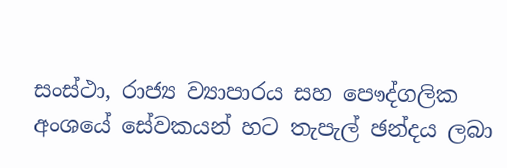සංස්ථා, රාජ්‍ය ව්‍යාපාරය සහ පෞද්ගලික අංශයේ සේවකයන් හට තැපැල් ඡන්දය ලබා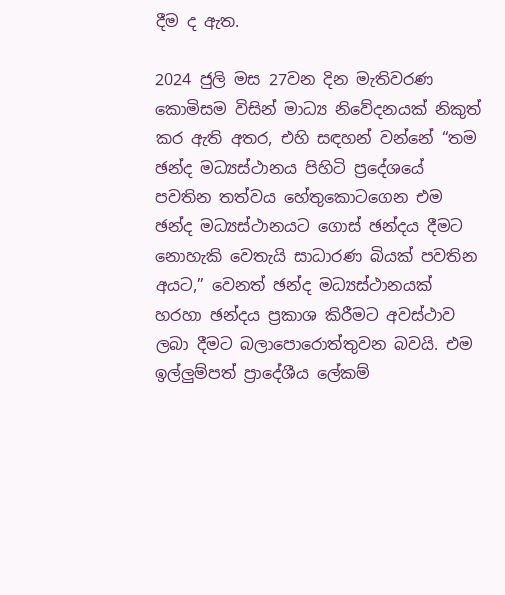දීම ද ඇත.

2024 ජුලි මස 27වන දින මැතිවරණ කොමිසම විසින් මාධ්‍ය නිවේදනයක් නිකුත් කර ඇති අතර, එහි සඳහන් වන්නේ “තම ඡන්ද මධ්‍යස්ථානය පිහිටි ප්‍රදේශයේ පවතින තත්වය හේතුකොටගෙන එම ඡන්ද මධ්‍යස්ථානයට ගොස් ඡන්දය දීමට නොහැකි වෙතැයි සාධාරණ බියක් පවතින අයට,” වෙනත් ඡන්ද මධ්‍යස්ථානයක් හරහා ඡන්දය ප්‍රකාශ කිරීමට අවස්ථාව ලබා දීමට බලාපොරොත්තුවන බවයි. එම ඉල්ලුම්පත් ප්‍රාදේශීය ලේකම්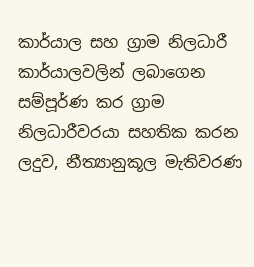කාර්යාල සහ ග්‍රාම නිලධාරී කාර්යාලවලින් ලබාගෙන සම්පූර්ණ කර ග්‍රාම නිලධාරීවරයා සහතික කරන ලදුව, නීත්‍යානුකූල මැතිවරණ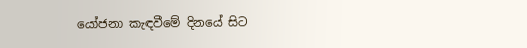යෝජනා කැඳවීමේ දිනයේ සිට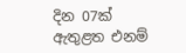දින 07ක් ඇතුළත එනම්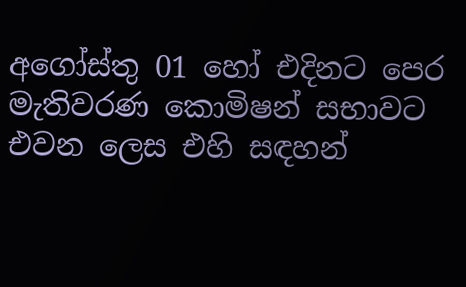අගෝස්තු 01 හෝ එදිනට පෙර මැතිවරණ කොමිෂන් සභාවට එවන ලෙස එහි සඳහන්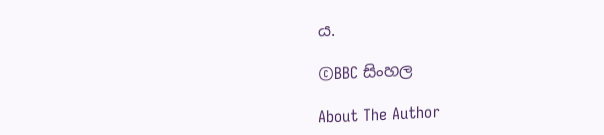ය.

©BBC සිංහල

About The Author